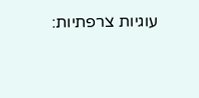עוגיות צרפתיות: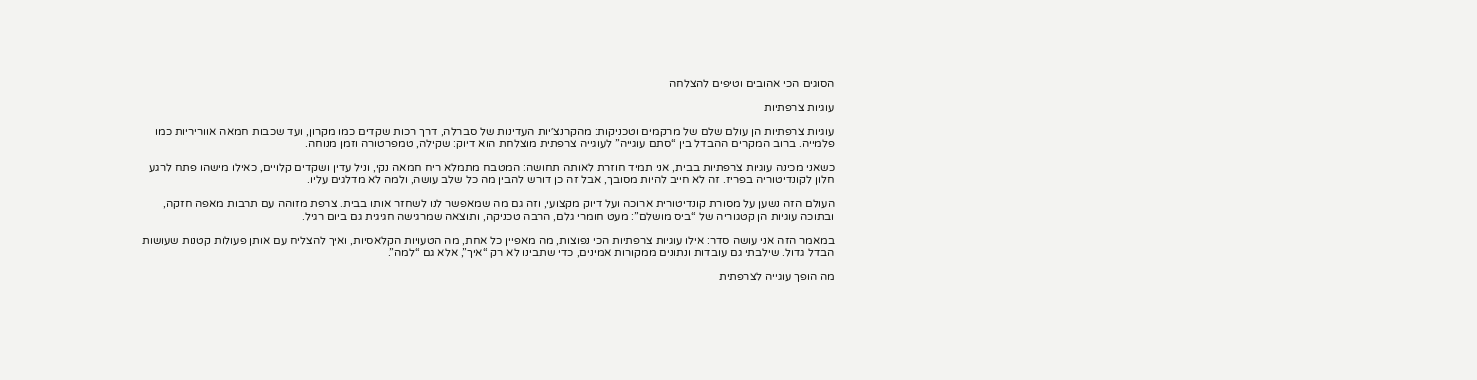הסוגים הכי אהובים וטיפים להצלחה

עוגיות צרפתיות

עוגיות צרפתיות הן עולם שלם של מרקמים וטכניקות: מהקרנצ׳יות העדינות של סברלה, דרך רכות שקדים כמו מקרון, ועד שכבות חמאה אווריריות כמו פלמייה. ברוב המקרים ההבדל בין “סתם עוגייה” לעוגייה צרפתית מוצלחת הוא דיוק: שקילה, טמפרטורה וזמן מנוחה.

כשאני מכינה עוגיות צרפתיות בבית, אני תמיד חוזרת לאותה תחושה: המטבח מתמלא ריח חמאה נקי, וניל עדין ושקדים קלויים, כאילו מישהו פתח לרגע חלון לקונדיטוריה בפריז. זה לא חייב להיות מסובך, אבל זה כן דורש להבין מה כל שלב עושה, ולמה לא מדלגים עליו.

העולם הזה נשען על מסורת קונדיטורית ארוכה ועל דיוק מקצועי, וזה גם מה שמאפשר לנו לשחזר אותו בבית. צרפת מזוהה עם תרבות מאפה חזקה, ובתוכה עוגיות הן קטגוריה של “ביס מושלם”: מעט חומרי גלם, הרבה טכניקה, ותוצאה שמרגישה חגיגית גם ביום רגיל.

במאמר הזה אני עושה סדר: אילו עוגיות צרפתיות הכי נפוצות, מה מאפיין כל אחת, מה הטעויות הקלאסיות, ואיך להצליח עם אותן פעולות קטנות שעושות הבדל גדול. שילבתי גם עובדות ונתונים ממקורות אמינים, כדי שתבינו לא רק “איך”, אלא גם “למה”.

מה הופך עוגייה לצרפתית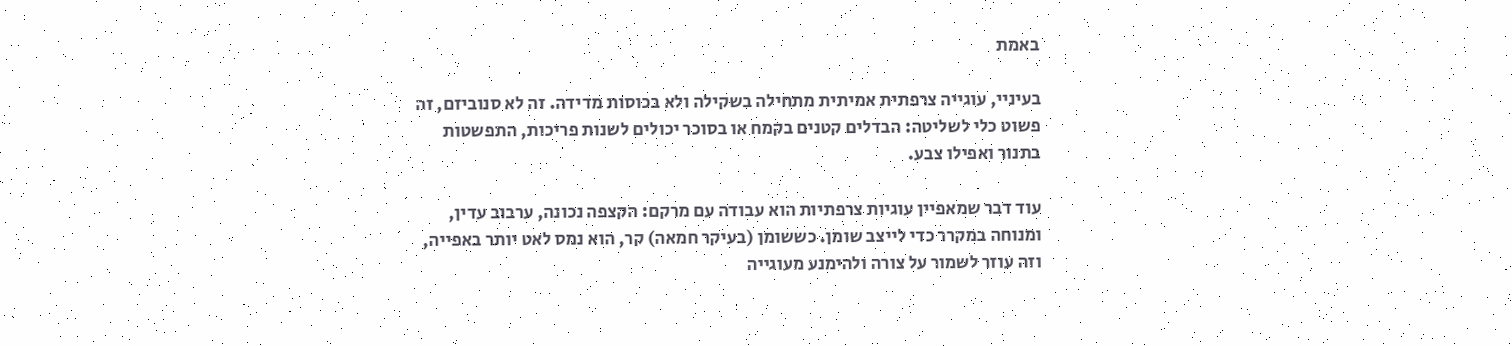באמת

בעיניי, עוגייה צרפתית אמיתית מתחילה בשקילה ולא בכוסות מדידה. זה לא סנוביזם, זה פשוט כלי לשליטה: הבדלים קטנים בקמח או בסוכר יכולים לשנות פריכות, התפשטות בתנור ואפילו צבע.

עוד דבר שמאפיין עוגיות צרפתיות הוא עבודה עם מרקם: הקצפה נכונה, ערבוב עדין, ומנוחה במקרר כדי לייצב שומן. כששומן (בעיקר חמאה) קר, הוא נמס לאט יותר באפייה, וזה עוזר לשמור על צורה ולהימנע מעוגייה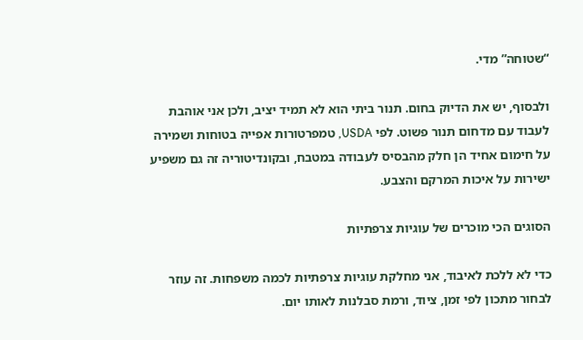“שטוחה” מדי.

ולבסוף, יש את הדיוק בחום. תנור ביתי הוא לא תמיד יציב, ולכן אני אוהבת לעבוד עם מדחום תנור פשוט. לפי USDA, טמפרטורות אפייה בטוחות ושמירה על חימום אחיד הן חלק מהבסיס לעבודה במטבח, ובקונדיטוריה זה גם משפיע ישירות על איכות המרקם והצבע.

הסוגים הכי מוכרים של עוגיות צרפתיות

כדי לא ללכת לאיבוד, אני מחלקת עוגיות צרפתיות לכמה משפחות. זה עוזר לבחור מתכון לפי זמן, ציוד, ורמת סבלנות לאותו יום.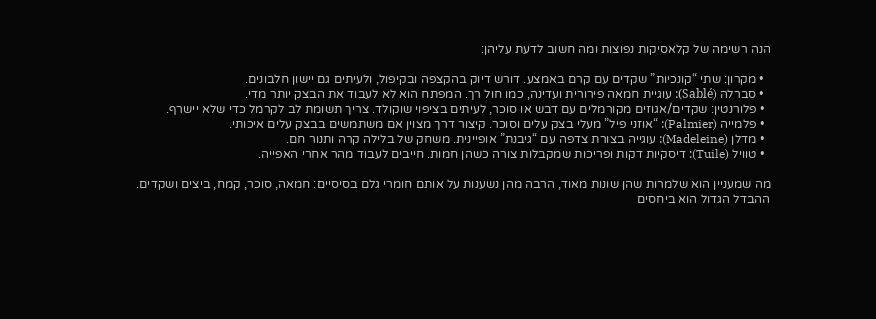הנה רשימה של קלאסיקות נפוצות ומה חשוב לדעת עליהן:

  • מקרון: שתי “קונכיות” שקדים עם קרם באמצע. דורש דיוק בהקצפה ובקיפול, ולעיתים גם יישון חלבונים.
  • סברלה (Sablé): עוגיית חמאה פירורית ועדינה, כמו חול רך. המפתח הוא לא לעבוד את הבצק יותר מדי.
  • פלורנטין: שקדים/אגוזים מקורמלים עם דבש או סוכר, לעיתים בציפוי שוקולד. צריך תשומת לב לקרמל כדי שלא יישרף.
  • פלמייה (Palmier): “אוזני פיל” מעלי בצק עלים וסוכר. קיצור דרך מצוין אם משתמשים בבצק עלים איכותי.
  • מדלן (Madeleine): עוגייה בצורת צדפה עם “גיבנת” אופיינית. משחק של בלילה קרה ותנור חם.
  • טוויל (Tuile): דיסקיות דקות ופריכות שמקבלות צורה כשהן חמות. חייבים לעבוד מהר אחרי האפייה.

מה שמעניין הוא שלמרות שהן שונות מאוד, הרבה מהן נשענות על אותם חומרי גלם בסיסיים: חמאה, סוכר, קמח, ביצים ושקדים. ההבדל הגדול הוא ביחסים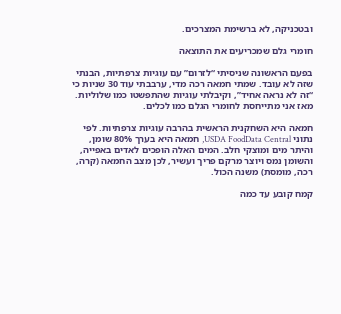ובטכניקה, לא ברשימת המצרכים.

חומרי גלם שמכריעים את התוצאה

בפעם הראשונה שניסיתי “לזרום” עם עוגיות צרפתיות, הבנתי שזה לא עובד. שמתי חמאה רכה מדי, ערבבתי עוד 30 שניות כי “זה לא נראה אחיד”, וקיבלתי עוגיות שהתפשטו כמו שלוליות. מאז אני מתייחסת לחומרי הגלם כמו לכלים.

חמאה היא השחקנית הראשית בהרבה עוגיות צרפתיות. לפי נתוני USDA FoodData Central, חמאה היא בערך 80% שומן, והיתר מים ומוצקי חלב. המים האלה הופכים לאדים באפייה, והשומן נמס ויוצר מרקם פריך ועשיר, לכן מצב החמאה (קרה, רכה, מומסת) משנה הכול.

קמח קובע עד כמה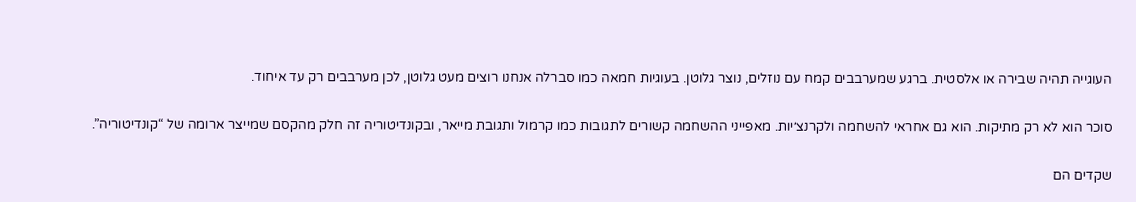העוגייה תהיה שבירה או אלסטית. ברגע שמערבבים קמח עם נוזלים, נוצר גלוטן. בעוגיות חמאה כמו סברלה אנחנו רוצים מעט גלוטן, לכן מערבבים רק עד איחוד.

סוכר הוא לא רק מתיקות. הוא גם אחראי להשחמה ולקרנצ׳יות. מאפייני ההשחמה קשורים לתגובות כמו קרמול ותגובת מייאר, ובקונדיטוריה זה חלק מהקסם שמייצר ארומה של “קונדיטוריה”.

שקדים הם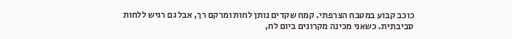כוכב קבוע במטבח הצרפתי. קמח שקדים נותן לחות ומרקם רך, אבל גם רגיש ללחות סביבתית. כשאני מכינה מקרונים ביום לח,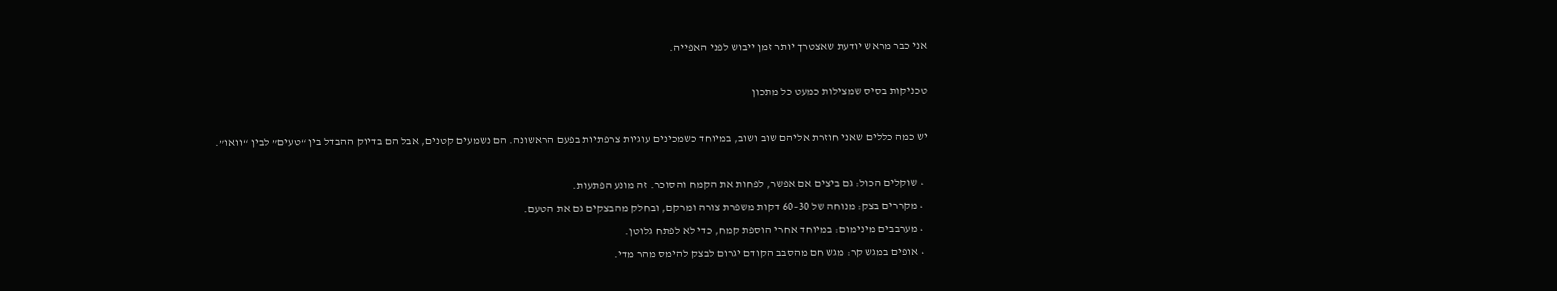אני כבר מראש יודעת שאצטרך יותר זמן ייבוש לפני האפייה.

טכניקות בסיס שמצילות כמעט כל מתכון

יש כמה כללים שאני חוזרת אליהם שוב ושוב, במיוחד כשמכינים עוגיות צרפתיות בפעם הראשונה. הם נשמעים קטנים, אבל הם בדיוק ההבדל בין “טעים” לבין “וואו”.

  • שוקלים הכול: גם ביצים אם אפשר, לפחות את הקמח והסוכר. זה מונע הפתעות.
  • מקררים בצק: מנוחה של 30–60 דקות משפרת צורה ומרקם, ובחלק מהבצקים גם את הטעם.
  • מערבבים מינימום: במיוחד אחרי הוספת קמח, כדי לא לפתח גלוטן.
  • אופים במגש קר: מגש חם מהסבב הקודם יגרום לבצק להימס מהר מדי.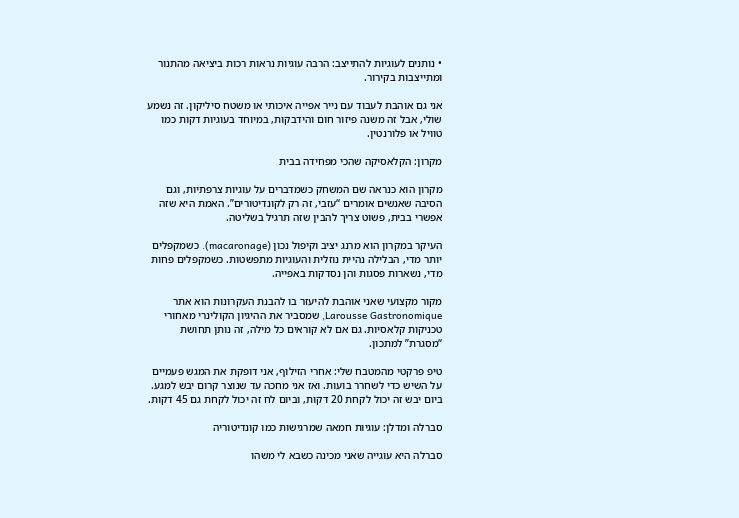• נותנים לעוגיות להתייצב: הרבה עוגיות נראות רכות ביציאה מהתנור ומתייצבות בקירור.

אני גם אוהבת לעבוד עם נייר אפייה איכותי או משטח סיליקון. זה נשמע שולי, אבל זה משנה פיזור חום והידבקות, במיוחד בעוגיות דקות כמו טוויל או פלורנטין.

מקרון: הקלאסיקה שהכי מפחידה בבית

מקרון הוא כנראה שם המשחק כשמדברים על עוגיות צרפתיות, וגם הסיבה שאנשים אומרים “עזבי, זה רק לקונדיטורים”. האמת היא שזה אפשרי בבית, פשוט צריך להבין שזה תרגיל בשליטה.

העיקר במקרון הוא מרנג יציב וקיפול נכון (macaronage). כשמקפלים יותר מדי, הבלילה נהיית נוזלית והעוגיות מתפשטות. כשמקפלים פחות מדי, נשארות פסגות והן נסדקות באפייה.

מקור מקצועי שאני אוהבת להיעזר בו להבנת העקרונות הוא אתר Larousse Gastronomique, שמסביר את ההיגיון הקולינרי מאחורי טכניקות קלאסיות. גם אם לא קוראים כל מילה, זה נותן תחושת “מסגרת” למתכון.

טיפ פרקטי מהמטבח שלי: אחרי הזילוף, אני דופקת את המגש פעמיים על השיש כדי לשחרר בועות. ואז אני מחכה עד שנוצר קרום יבש למגע. ביום יבש זה יכול לקחת 20 דקות, וביום לח זה יכול לקחת גם 45 דקות.

סברלה ומדלן: עוגיות חמאה שמרגישות כמו קונדיטוריה

סברלה היא עוגייה שאני מכינה כשבא לי משהו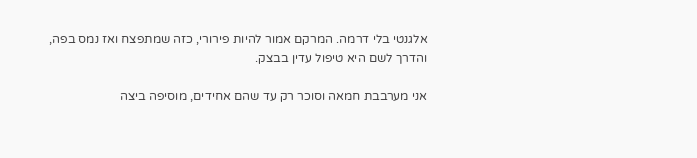אלגנטי בלי דרמה. המרקם אמור להיות פירורי, כזה שמתפצח ואז נמס בפה, והדרך לשם היא טיפול עדין בבצק.

אני מערבבת חמאה וסוכר רק עד שהם אחידים, מוסיפה ביצה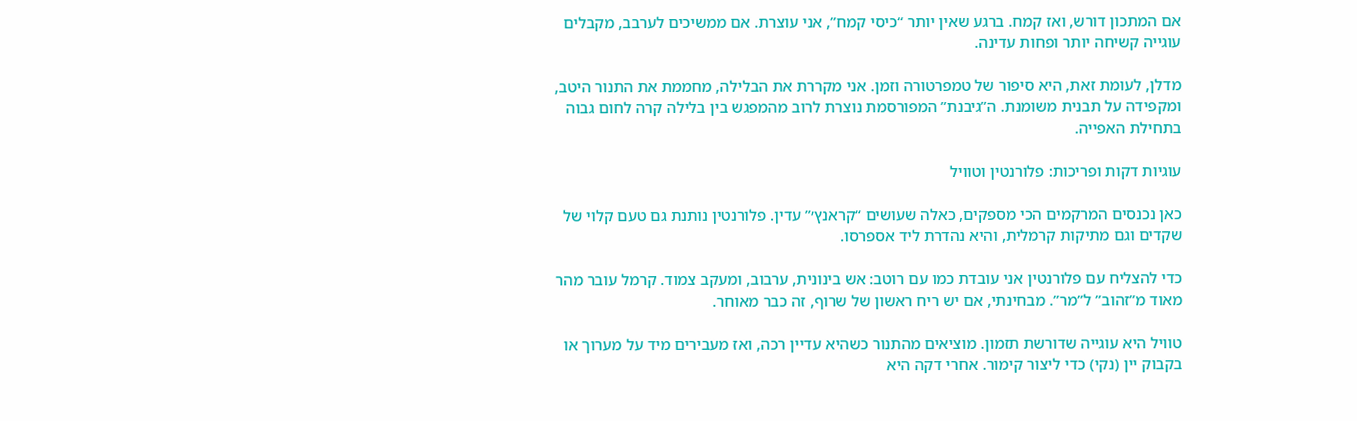אם המתכון דורש, ואז קמח. ברגע שאין יותר “כיסי קמח”, אני עוצרת. אם ממשיכים לערבב, מקבלים עוגייה קשיחה יותר ופחות עדינה.

מדלן, לעומת זאת, היא סיפור של טמפרטורה וזמן. אני מקררת את הבלילה, מחממת את התנור היטב, ומקפידה על תבנית משומנת. ה”גיבנת” המפורסמת נוצרת לרוב מהמפגש בין בלילה קרה לחום גבוה בתחילת האפייה.

עוגיות דקות ופריכות: פלורנטין וטוויל

כאן נכנסים המרקמים הכי מספקים, כאלה שעושים “קראנץ׳” עדין. פלורנטין נותנת גם טעם קלוי של שקדים וגם מתיקות קרמלית, והיא נהדרת ליד אספרסו.

כדי להצליח עם פלורנטין אני עובדת כמו עם רוטב: אש בינונית, ערבוב, ומעקב צמוד. קרמל עובר מהר מאוד מ”זהוב” ל”מר”. מבחינתי, אם יש ריח ראשון של שרוף, זה כבר מאוחר.

טוויל היא עוגייה שדורשת תזמון. מוציאים מהתנור כשהיא עדיין רכה, ואז מעבירים מיד על מערוך או בקבוק יין (נקי) כדי ליצור קימור. אחרי דקה היא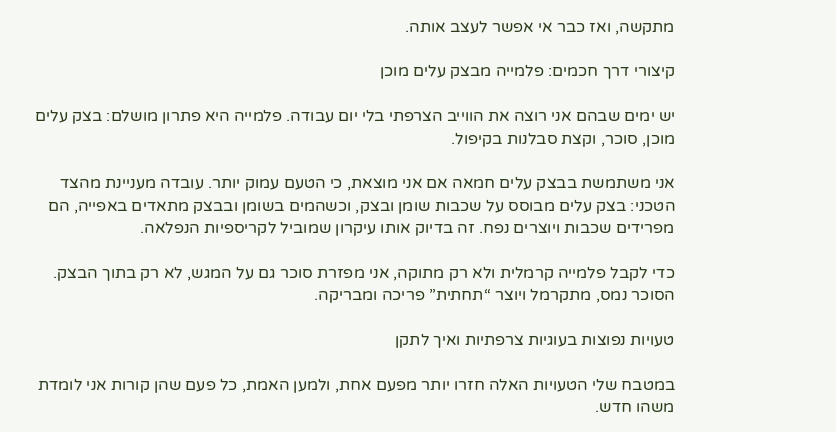מתקשה, ואז כבר אי אפשר לעצב אותה.

קיצורי דרך חכמים: פלמייה מבצק עלים מוכן

יש ימים שבהם אני רוצה את הווייב הצרפתי בלי יום עבודה. פלמייה היא פתרון מושלם: בצק עלים מוכן, סוכר, וקצת סבלנות בקיפול.

אני משתמשת בבצק עלים חמאה אם אני מוצאת, כי הטעם עמוק יותר. עובדה מעניינת מהצד הטכני: בצק עלים מבוסס על שכבות שומן ובצק, וכשהמים בשומן ובבצק מתאדים באפייה, הם מפרידים שכבות ויוצרים נפח. זה בדיוק אותו עיקרון שמוביל לקריספיות הנפלאה.

כדי לקבל פלמייה קרמלית ולא רק מתוקה, אני מפזרת סוכר גם על המגש, לא רק בתוך הבצק. הסוכר נמס, מתקרמל ויוצר “תחתית” פריכה ומבריקה.

טעויות נפוצות בעוגיות צרפתיות ואיך לתקן

במטבח שלי הטעויות האלה חזרו יותר מפעם אחת, ולמען האמת, כל פעם שהן קורות אני לומדת משהו חדש.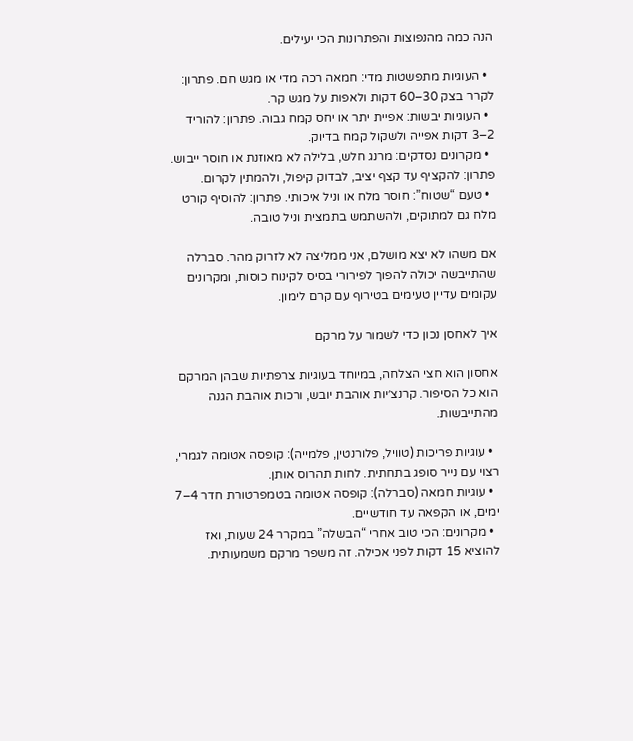הנה כמה מהנפוצות והפתרונות הכי יעילים.

  • העוגיות מתפשטות מדי: חמאה רכה מדי או מגש חם. פתרון: לקרר בצק 30–60 דקות ולאפות על מגש קר.
  • העוגיות יבשות: אפיית יתר או יחס קמח גבוה. פתרון: להוריד 2–3 דקות אפייה ולשקול קמח בדיוק.
  • מקרונים נסדקים: מרנג חלש, בלילה לא מאוזנת או חוסר ייבוש. פתרון: להקציף עד קצף יציב, לבדוק קיפול, ולהמתין לקרום.
  • טעם “שטוח”: חוסר מלח או וניל איכותי. פתרון: להוסיף קורט מלח גם למתוקים, ולהשתמש בתמצית וניל טובה.

אם משהו לא יצא מושלם, אני ממליצה לא לזרוק מהר. סברלה שהתייבשה יכולה להפוך לפירורי בסיס לקינוח כוסות, ומקרונים עקומים עדיין טעימים בטירוף עם קרם לימון.

איך לאחסן נכון כדי לשמור על מרקם

אחסון הוא חצי הצלחה, במיוחד בעוגיות צרפתיות שבהן המרקם הוא כל הסיפור. קרנצ׳יות אוהבת יובש, ורכות אוהבת הגנה מהתייבשות.

  • עוגיות פריכות (טוויל, פלורנטין, פלמייה): קופסה אטומה לגמרי, רצוי עם נייר סופג בתחתית. לחות תהרוס אותן.
  • עוגיות חמאה (סברלה): קופסה אטומה בטמפרטורת חדר 4–7 ימים, או הקפאה עד חודשיים.
  • מקרונים: הכי טוב אחרי “הבשלה” במקרר 24 שעות, ואז להוציא 15 דקות לפני אכילה. זה משפר מרקם משמעותית.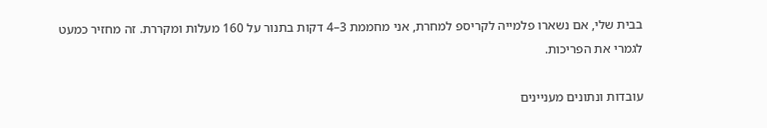בבית שלי, אם נשארו פלמייה לקריספ למחרת, אני מחממת 3–4 דקות בתנור על 160 מעלות ומקררת. זה מחזיר כמעט לגמרי את הפריכות.

עובדות ונתונים מעניינים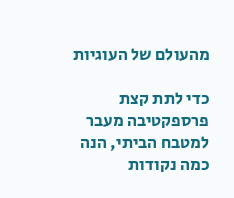מהעולם של העוגיות

כדי לתת קצת פרספקטיבה מעבר למטבח הביתי, הנה כמה נקודות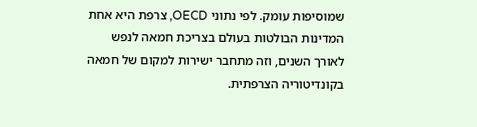שמוסיפות עומק. לפי נתוני OECD, צרפת היא אחת המדינות הבולטות בעולם בצריכת חמאה לנפש לאורך השנים, וזה מתחבר ישירות למקום של חמאה בקונדיטוריה הצרפתית.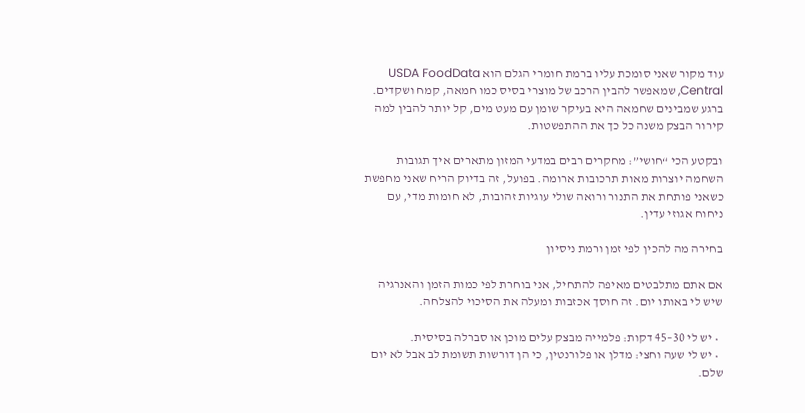עוד מקור שאני סומכת עליו ברמת חומרי הגלם הוא USDA FoodData Central, שמאפשר להבין הרכב של מוצרי בסיס כמו חמאה, קמח ושקדים. ברגע שמבינים שחמאה היא בעיקר שומן עם מעט מים, קל יותר להבין למה קירור הבצק משנה כל כך את ההתפשטות.

ובקטע הכי “חושי”: מחקרים רבים במדעי המזון מתארים איך תגובות השחמה יוצרות מאות תרכובות ארומה. בפועל, זה בדיוק הריח שאני מחפשת כשאני פותחת את התנור ורואה שולי עוגיות זהובות, לא חומות מדי, עם ניחוח אגוזי עדין.

בחירה מה להכין לפי זמן ורמת ניסיון

אם אתם מתלבטים מאיפה להתחיל, אני בוחרת לפי כמות הזמן והאנרגיה שיש לי באותו יום. זה חוסך אכזבות ומעלה את הסיכוי להצלחה.

  • יש לי 30–45 דקות: פלמייה מבצק עלים מוכן או סברלה בסיסית.
  • יש לי שעה וחצי: מדלן או פלורנטין, כי הן דורשות תשומת לב אבל לא יום שלם.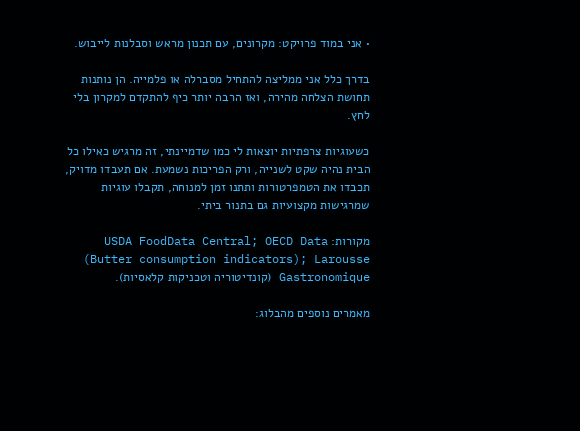• אני במוד פרויקט: מקרונים, עם תכנון מראש וסבלנות לייבוש.

בדרך כלל אני ממליצה להתחיל מסברלה או פלמייה. הן נותנות תחושת הצלחה מהירה, ואז הרבה יותר כיף להתקדם למקרון בלי לחץ.

כשעוגיות צרפתיות יוצאות לי כמו שדמיינתי, זה מרגיש כאילו כל הבית נהיה שקט לשנייה, ורק הפריכות נשמעת. אם תעבדו מדויק, תכבדו את הטמפרטורות ותתנו זמן למנוחה, תקבלו עוגיות שמרגישות מקצועיות גם בתנור ביתי.

מקורות: USDA FoodData Central; OECD Data (Butter consumption indicators); Larousse Gastronomique (קונדיטוריה וטכניקות קלאסיות).

מאמרים נוספים מהבלוג: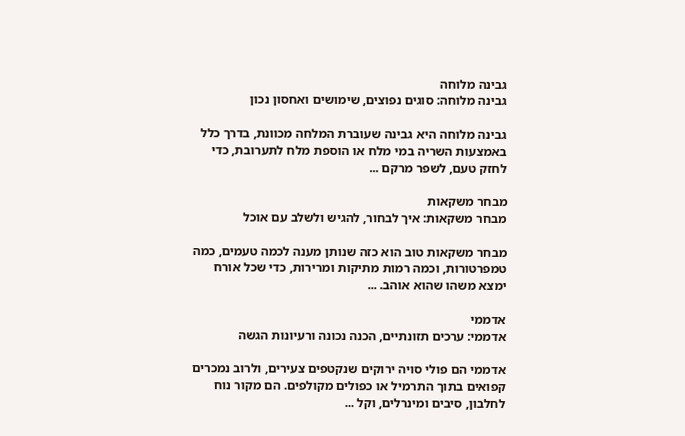גבינה מלוחה
גבינה מלוחה: סוגים נפוצים, שימושים ואחסון נכון

גבינה מלוחה היא גבינה שעוברת המלחה מכוונת, בדרך כלל באמצעות השריה במי מלח או הוספת מלח לתערובת, כדי לחזק טעם, לשפר מרקם ...

מבחר משקאות
מבחר משקאות: איך לבחור, להגיש ולשלב עם אוכל

מבחר משקאות טוב הוא כזה שנותן מענה לכמה טעמים, כמה טמפרטורות, וכמה רמות מתיקות ומרירות, כדי שכל אורח ימצא משהו שהוא אוהב. ...

אדממי
אדממי: ערכים תזונתיים, הכנה נכונה ורעיונות הגשה

אדממי הם פולי סויה ירוקים שנקטפים צעירים, ולרוב נמכרים קפואים בתוך התרמיל או כפולים מקולפים. הם מקור נוח לחלבון, סיבים ומינרלים, וקל ...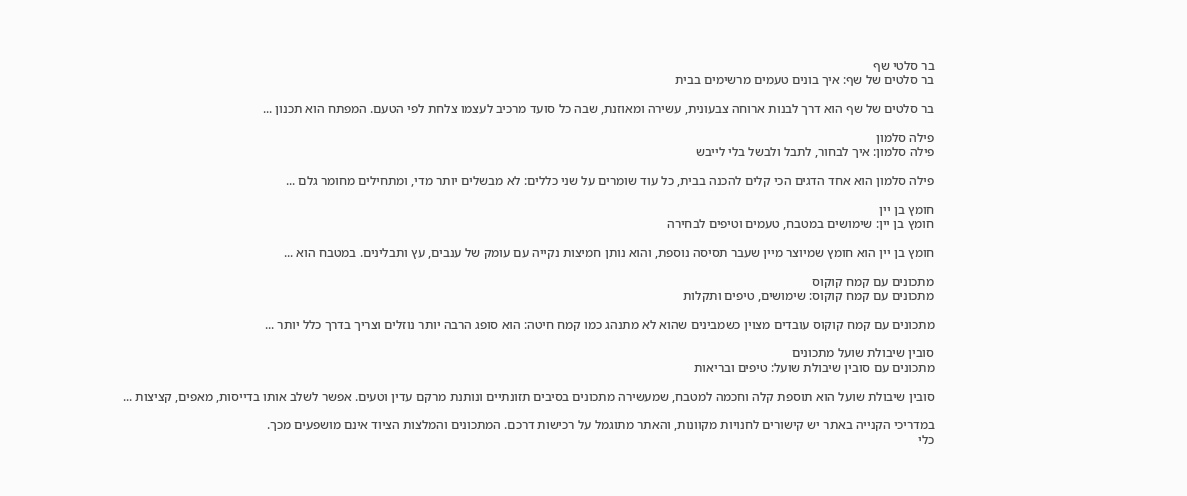בר סלטי שף
בר סלטים של שף: איך בונים טעמים מרשימים בבית

בר סלטים של שף הוא דרך לבנות ארוחה צבעונית, עשירה ומאוזנת, שבה כל סועד מרכיב לעצמו צלחת לפי הטעם. המפתח הוא תכנון ...

פילה סלמון
פילה סלמון: איך לבחור, לתבל ולבשל בלי לייבש

פילה סלמון הוא אחד הדגים הכי קלים להכנה בבית, כל עוד שומרים על שני כללים: לא מבשלים יותר מדי, ומתחילים מחומר גלם ...

חומץ בן יין
חומץ בן יין: שימושים במטבח, טעמים וטיפים לבחירה

חומץ בן יין הוא חומץ שמיוצר מיין שעבר תסיסה נוספת, והוא נותן חמיצות נקייה עם עומק של ענבים, עץ ותבלינים. במטבח הוא ...

מתכונים עם קמח קוקוס
מתכונים עם קמח קוקוס: שימושים, טיפים ותקלות

מתכונים עם קמח קוקוס עובדים מצוין כשמבינים שהוא לא מתנהג כמו קמח חיטה: הוא סופג הרבה יותר נוזלים וצריך בדרך כלל יותר ...

סובין שיבולת שועל מתכונים
מתכונים עם סובין שיבולת שועל: טיפים ובריאות

סובין שיבולת שועל הוא תוספת קלה וחכמה למטבח, שמעשירה מתכונים בסיבים תזונתיים ונותנת מרקם עדין וטעים. אפשר לשלב אותו בדייסות, מאפים, קציצות ...

במדריכי הקנייה באתר יש קישורים לחנויות מקוונות, והאתר מתוגמל על רכישות דרכם. המתכונים והמלצות הציוד אינם מושפעים מכך.
כלי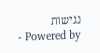נגישות
- Powered by